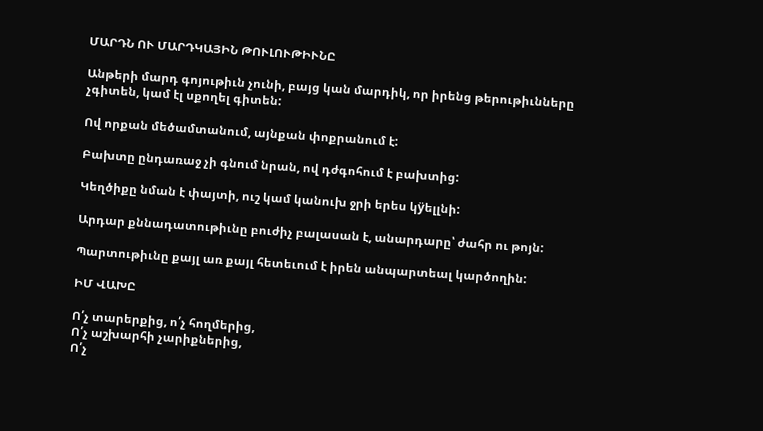ՄԱՐԴՆ ՈՒ ՄԱՐԴԿԱՅԻՆ ԹՈՒԼՈՒԹԻՒՆԸ

Անթերի մարդ գոյութիւն չունի, բայց կան մարդիկ, որ իրենց թերութիւնները չգիտեն, կամ էլ սքողել գիտեն:

Ով որքան մեծամտանում, այնքան փոքրանում է:

Բախտը ընդառաջ չի գնում նրան, ով դժգոհում է բախտից:

Կեղծիքը նման է փայտի, ուշ կամ կանուխ ջրի երես կÿելլնի:

Արդար քննադատութիւնը բուժիչ բալասան է, անարդարը՝ ժահր ու թոյն:

Պարտութիւնը քայլ առ քայլ հետեւում է իրեն անպարտեալ կարծողին:

ԻՄ ՎԱԽԸ

Ո՛չ տարերքից, ո՛չ հողմերից,
Ո՛չ աշխարհի չարիքներից,
Ո՛չ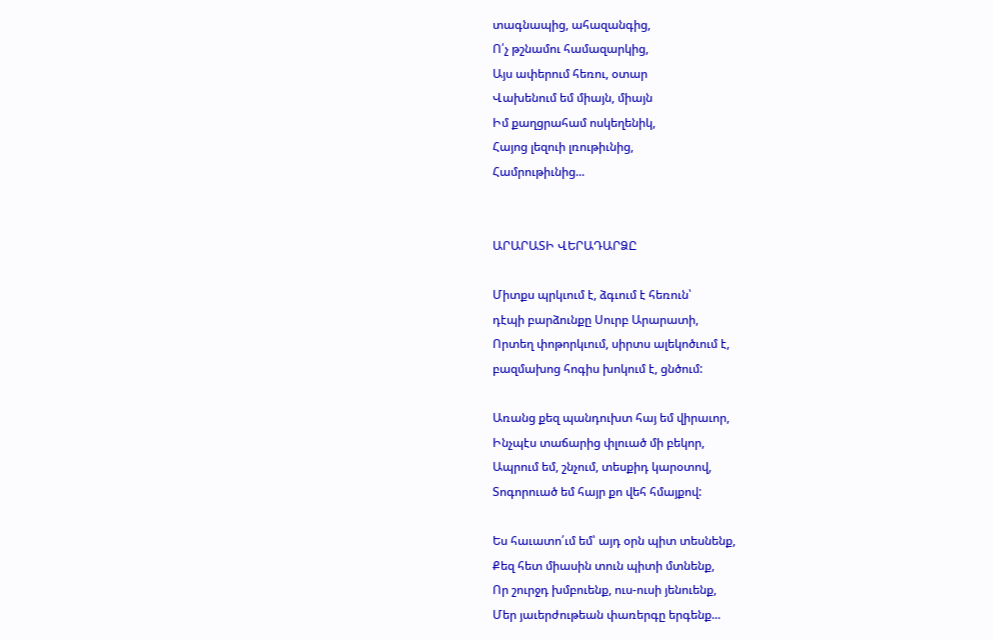տագնապից, ահազանգից,
Ո՛չ թշնամու համազարկից,
Այս ափերում հեռու, օտար
Վախենում եմ միայն, միայն
Իմ քաղցրահամ ոսկեղենիկ,
Հայոց լեզուի լռութիւնից,
Համրութիւնից...


ԱՐԱՐԱՏԻ ՎԵՐԱԴԱՐՁԸ

Միտքս պրկւում է, ձգւում է հեռուն՝
դէպի բարձունքը Սուրբ Արարատի,
Որտեղ փոթորկւում, սիրտս ալեկոծւում է,
բազմախոց հոգիս խոկում է, ցնծում:

Առանց քեզ պանդուխտ հայ եմ վիրաւոր,
Ինչպէս տաճարից փլուած մի բեկոր,
Ապրում եմ, շնչում, տեսքիդ կարօտով,
Տոգորուած եմ հայր քո վեհ հմայքով:

Ես հաւատո՛ւմ եմ՝ այդ օրն պիտ տեսնենք,
Քեզ հետ միասին տուն պիտի մտնենք,
Որ շուրջդ խմբուենք, ուս-ուսի յենուենք,
Մեր յաւերժութեան փառերգը երգենք...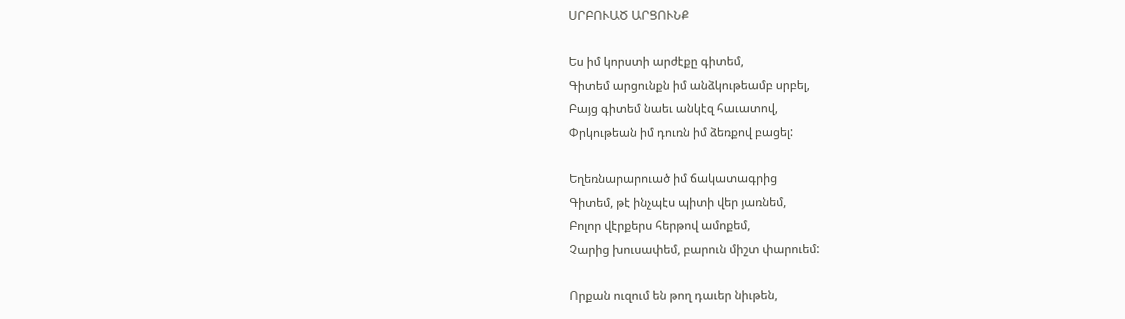ՍՐԲՈՒԱԾ ԱՐՑՈՒՆՔ

Ես իմ կորստի արժէքը գիտեմ,
Գիտեմ արցունքն իմ անձկութեամբ սրբել,
Բայց գիտեմ նաեւ անկէզ հաւատով,
Փրկութեան իմ դուռն իմ ձեռքով բացել:

Եղեռնարարուած իմ ճակատագրից
Գիտեմ, թէ ինչպէս պիտի վեր յառնեմ,
Բոլոր վէրքերս հերթով ամոքեմ,
Չարից խուսափեմ, բարուն միշտ փարուեմ:

Որքան ուզում են թող դաւեր նիւթեն,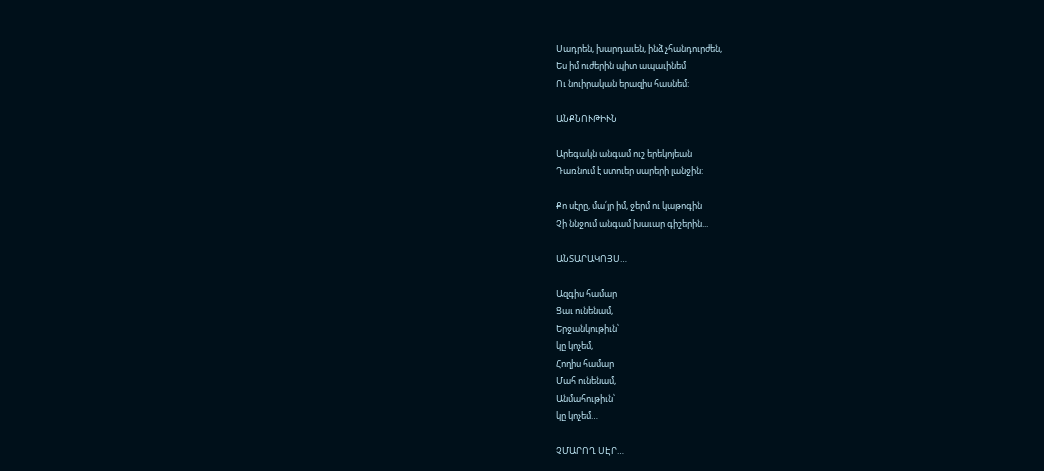Սադրեն, խարդաւեն, ինձ չհանդուրժեն,
Ես իմ ուժերին պիտ ապաւինեմ
Ու նուիրական երազիս հասնեմ:

ԱՆՔՆՈՒԹԻՒՆ

Արեգակն անգամ ուշ երեկոյեան
Դառնում է ստուեր սարերի լանջին:

Քո սէրը, մա՛յր իմ, ջերմ ու կաթոգին
Չի ննջում անգամ խաւար գիշերին...

ԱՆՏԱՐԱԿՈՅՍ…

Ազգիս համար
Ցաւ ունենամ,
Երջանկութիւն՝
կը կոչեմ,
Հողիս համար
Մահ ունենամ,
Անմահութիւն՝
կը կոչեմ…

ՉՄԱՐՈՂ ՍԷՐ…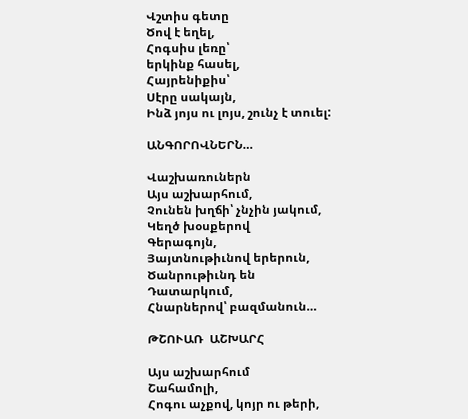Վշտիս գետը
Ծով է եղել,
Հոգսիս լեռը՝
երկինք հասել,
Հայրենիքիս՝
Սէրը սակայն,
Ինձ յոյս ու լոյս, շունչ է տուել:

ԱՆԳՈՐՈՎՆԵՐՆ…

Վաշխառուներն
Այս աշխարհում,
Չունեն խղճի՝ չնչին յակում,
Կեղծ խօսքերով
Գերագոյն,
Յայտնութիւնով երերուն,
Ծանրութիւնդ են
Դատարկում,
Հնարներով՝ բազմանուն…

ԹՇՈՒԱՌ  ԱՇԽԱՐՀ

Այս աշխարհում
Շահամոլի,
Հոգու աչքով, կոյր ու թերի,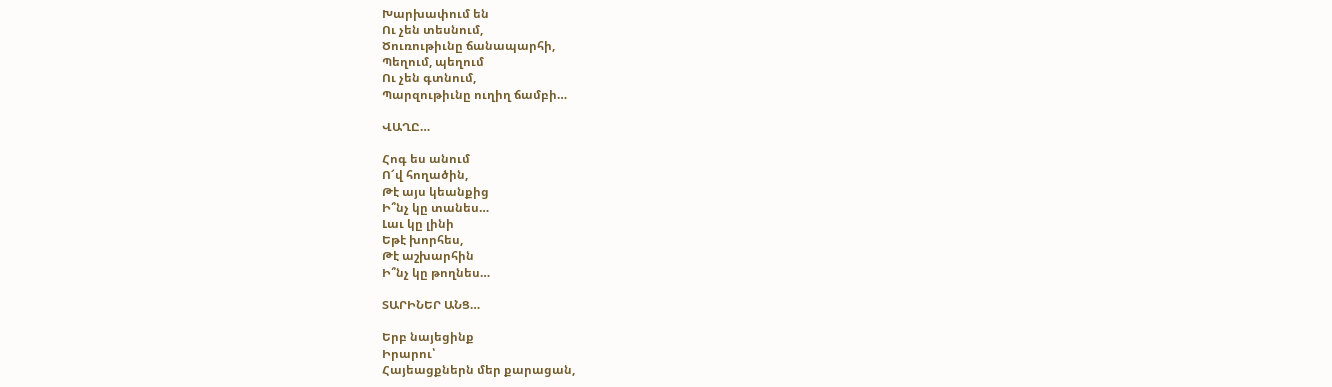Խարխափում են
Ու չեն տեսնում,
Ծուռութիւնը ճանապարհի,
Պեղում, պեղում
Ու չեն գտնում,
Պարզութիւնը ուղիղ ճամբի…

ՎԱՂԸ…

Հոգ ես անում
Ո՜վ հողածին,
Թէ այս կեանքից
Ի՞նչ կը տանես…
Լաւ կը լինի
Եթէ խորհես,
Թէ աշխարհին
Ի՞նչ կը թողնես…

ՏԱՐԻՆԵՐ ԱՆՑ…

Երբ նայեցինք
Իրարու՝
Հայեացքներն մեր քարացան,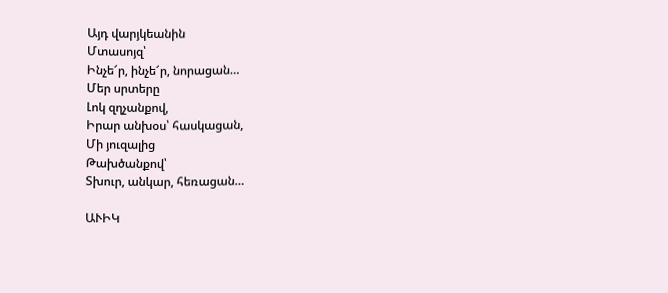Այդ վարյկեանին
Մտասոյզ՝
Ինչե՜ր, ինչե՜ր, նորացան…
Մեր սրտերը
Լոկ զղչանքով,
Իրար անխօս՝ հասկացան,
Մի յուզալից
Թախծանքով՝
Տխուր, անկար, հեռացան…

ԱՒԻԿ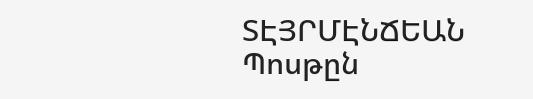ՏԷՅՐՄԷՆՃԵԱՆ
Պոսթըն